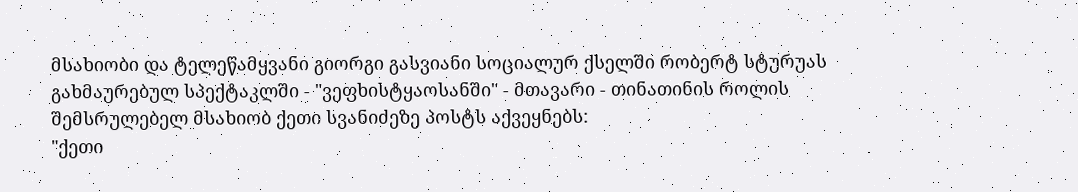მსახიობი და ტელეწამყვანი გიორგი გასვიანი სოციალურ ქსელში რობერტ სტურუას გახმაურებულ სპექტაკლში - "ვეფხისტყაოსანში" - მთავარი - თინათინის როლის შემსრულებელ მსახიობ ქეთი სვანიძეზე პოსტს აქვეყნებს:
"ქეთი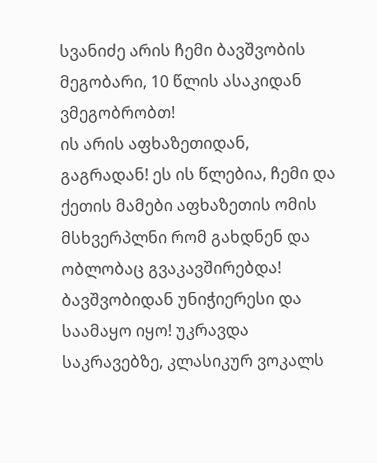სვანიძე არის ჩემი ბავშვობის მეგობარი, 10 წლის ასაკიდან ვმეგობრობთ!
ის არის აფხაზეთიდან, გაგრადან! ეს ის წლებია, ჩემი და ქეთის მამები აფხაზეთის ომის მსხვერპლნი რომ გახდნენ და ობლობაც გვაკავშირებდა!
ბავშვობიდან უნიჭიერესი და საამაყო იყო! უკრავდა საკრავებზე, კლასიკურ ვოკალს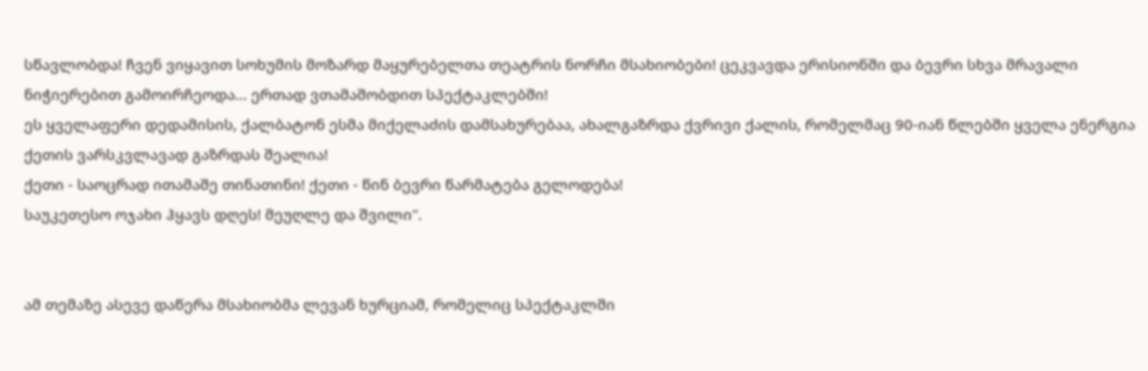სწავლობდა! ჩვენ ვიყავით სოხუმის მოზარდ მაყურებელთა თეატრის ნორჩი მსახიობები! ცეკვავდა ერისიონში და ბევრი სხვა მრავალი ნიჭიერებით გამოირჩეოდა... ერთად ვთამაშობდით სპექტაკლებში!
ეს ყველაფერი დედამისის, ქალბატონ ესმა მიქელაძის დამსახურებაა, ახალგაზრდა ქვრივი ქალის, რომელმაც 90-იან წლებში ყველა ენერგია ქეთის ვარსკვლავად გაზრდას შეალია!
ქეთი - საოცრად ითამაშე თინათინი! ქეთი - წინ ბევრი წარმატება გელოდება!
საუკეთესო ოჯახი ჰყავს დღეს! მეუღლე და შვილი".


ამ თემაზე ასევე დაწერა მსახიობმა ლევან ხურციამ, რომელიც სპექტაკლში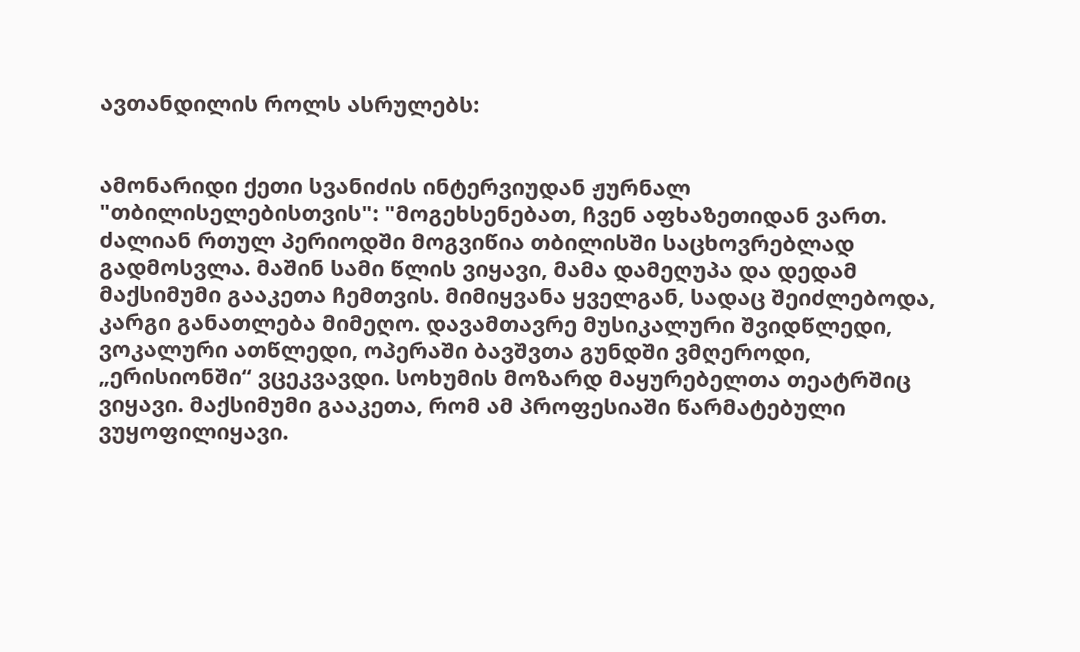ავთანდილის როლს ასრულებს:


ამონარიდი ქეთი სვანიძის ინტერვიუდან ჟურნალ "თბილისელებისთვის": "მოგეხსენებათ, ჩვენ აფხაზეთიდან ვართ. ძალიან რთულ პერიოდში მოგვიწია თბილისში საცხოვრებლად გადმოსვლა. მაშინ სამი წლის ვიყავი, მამა დამეღუპა და დედამ მაქსიმუმი გააკეთა ჩემთვის. მიმიყვანა ყველგან, სადაც შეიძლებოდა, კარგი განათლება მიმეღო. დავამთავრე მუსიკალური შვიდწლედი, ვოკალური ათწლედი, ოპერაში ბავშვთა გუნდში ვმღეროდი, „ერისიონში“ ვცეკვავდი. სოხუმის მოზარდ მაყურებელთა თეატრშიც ვიყავი. მაქსიმუმი გააკეთა, რომ ამ პროფესიაში წარმატებული ვუყოფილიყავი.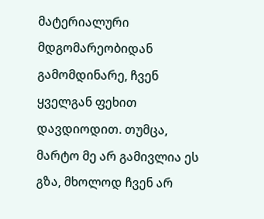მატერიალური მდგომარეობიდან გამომდინარე, ჩვენ ყველგან ფეხით დავდიოდით. თუმცა, მარტო მე არ გამივლია ეს გზა, მხოლოდ ჩვენ არ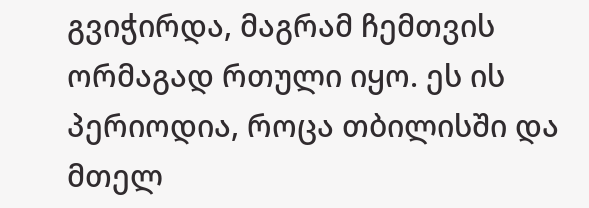გვიჭირდა, მაგრამ ჩემთვის ორმაგად რთული იყო. ეს ის პერიოდია, როცა თბილისში და მთელ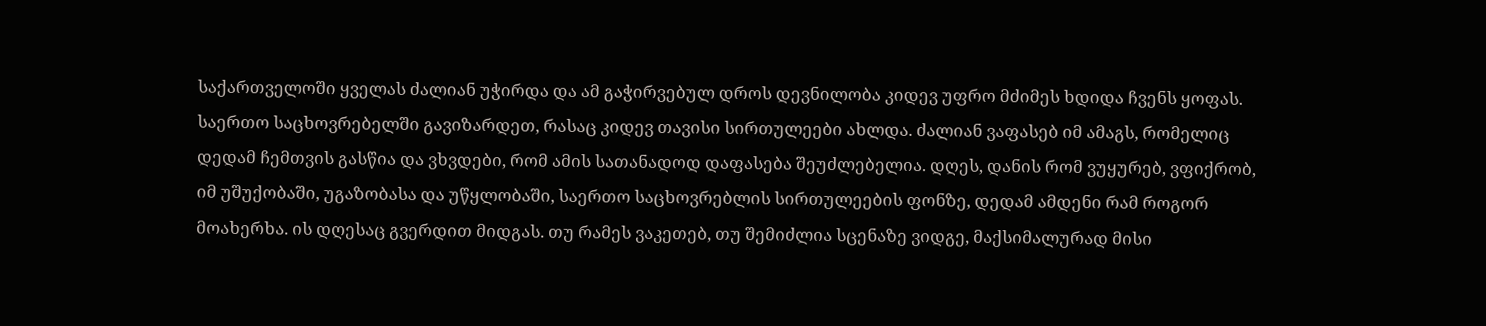საქართველოში ყველას ძალიან უჭირდა და ამ გაჭირვებულ დროს დევნილობა კიდევ უფრო მძიმეს ხდიდა ჩვენს ყოფას. საერთო საცხოვრებელში გავიზარდეთ, რასაც კიდევ თავისი სირთულეები ახლდა. ძალიან ვაფასებ იმ ამაგს, რომელიც დედამ ჩემთვის გასწია და ვხვდები, რომ ამის სათანადოდ დაფასება შეუძლებელია. დღეს, დანის რომ ვუყურებ, ვფიქრობ, იმ უშუქობაში, უგაზობასა და უწყლობაში, საერთო საცხოვრებლის სირთულეების ფონზე, დედამ ამდენი რამ როგორ მოახერხა. ის დღესაც გვერდით მიდგას. თუ რამეს ვაკეთებ, თუ შემიძლია სცენაზე ვიდგე, მაქსიმალურად მისი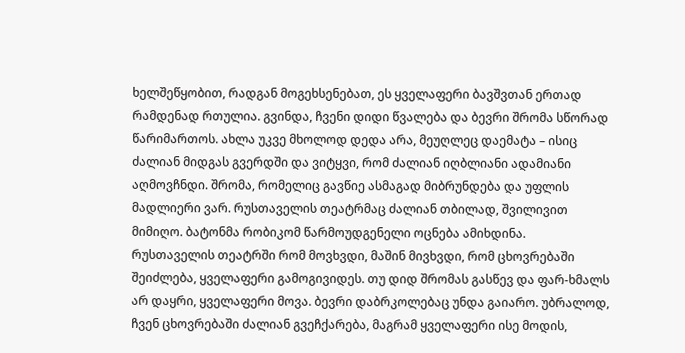ხელშეწყობით, რადგან მოგეხსენებათ, ეს ყველაფერი ბავშვთან ერთად რამდენად რთულია. გვინდა, ჩვენი დიდი წვალება და ბევრი შრომა სწორად წარიმართოს. ახლა უკვე მხოლოდ დედა არა, მეუღლეც დაემატა – ისიც ძალიან მიდგას გვერდში და ვიტყვი, რომ ძალიან იღბლიანი ადამიანი აღმოვჩნდი. შრომა, რომელიც გავწიე ასმაგად მიბრუნდება და უფლის მადლიერი ვარ. რუსთაველის თეატრმაც ძალიან თბილად, შვილივით მიმიღო. ბატონმა რობიკომ წარმოუდგენელი ოცნება ამიხდინა. რუსთაველის თეატრში რომ მოვხვდი, მაშინ მივხვდი, რომ ცხოვრებაში შეიძლება, ყველაფერი გამოგივიდეს. თუ დიდ შრომას გასწევ და ფარ-ხმალს არ დაყრი, ყველაფერი მოვა. ბევრი დაბრკოლებაც უნდა გაიარო. უბრალოდ, ჩვენ ცხოვრებაში ძალიან გვეჩქარება, მაგრამ ყველაფერი ისე მოდის,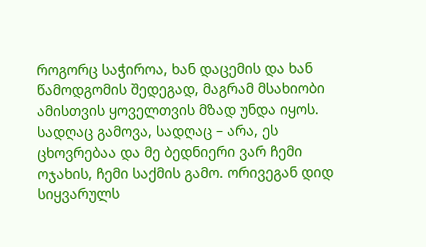როგორც საჭიროა, ხან დაცემის და ხან წამოდგომის შედეგად, მაგრამ მსახიობი ამისთვის ყოველთვის მზად უნდა იყოს. სადღაც გამოვა, სადღაც – არა, ეს ცხოვრებაა და მე ბედნიერი ვარ ჩემი ოჯახის, ჩემი საქმის გამო. ორივეგან დიდ სიყვარულს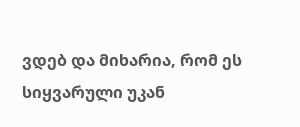ვდებ და მიხარია, რომ ეს სიყვარული უკან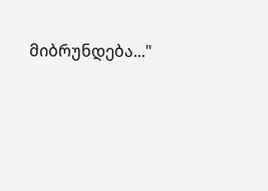მიბრუნდება..."